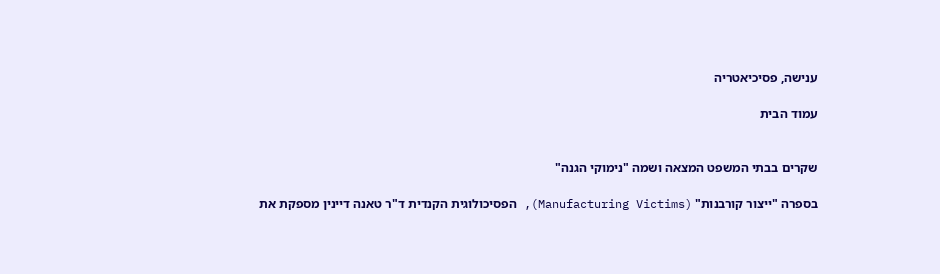ענישה, פסיכיאטריה

עמוד הבית


שקרים בבתי המשפט המצאה ושמה "נימוקי הגנה"

בספרה "ייצור קורבנות" (Manufacturing Victims), הפסיכולוגית הקנדית ד"ר טאנה דיינין מספקת את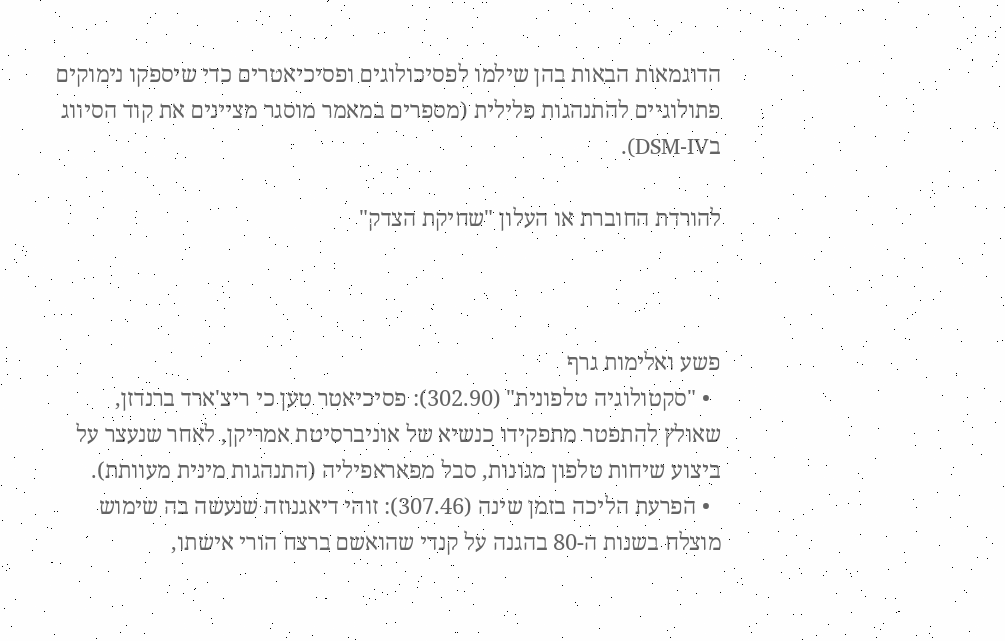הדוגמאות הבאות בהן שילמו לפסיכולוגים ופסיכיאטרים כדי שיספקו נימוקים פתולוגיים להתנהגות פלילית (מספרים במאמר מוסגר מציינים את קוד הסיווג בDSM-IV).

להורדת החוברת או העלון "שחיקת הצדק"



פשע ואלימות גרף
  • "סקטולוגיה טלפונית" (302.90): פסיכיאטר טען כי ריצ'ארד ברנדזן, שאולץ להתפטר מתפקידו כנשיא של אוניברסיטת אמריקן, לאחר שנעצר על ביצוע שיחות טלפון מגונות, סבל מפאראפיליה (התנהגות מינית מעוותת).
  • הפרעת הליכה בזמן שינה (307.46): זוהי דיאגנוזה שנעשה בה שימוש מוצלח בשנות ה-80 בהגנה על קנדי שהואשם ברצח הורי אישתו,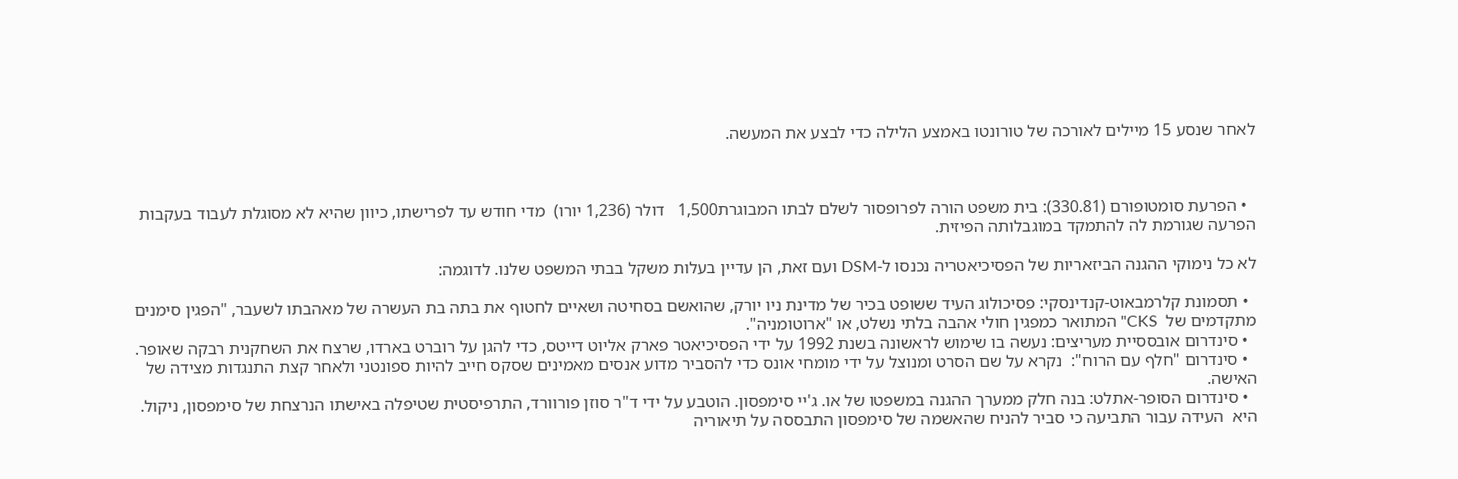לאחר שנסע 15 מיילים לאורכה של טורונטו באמצע הלילה כדי לבצע את המעשה.



  • הפרעת סומטופורם (330.81): בית משפט הורה לפרופסור לשלם לבתו המבוגרת1,500   דולר (1,236 יורו)  מדי חודש עד לפרישתו, כיוון שהיא לא מסוגלת לעבוד בעקבות הפרעה שגורמת לה להתמקד במוגבלותה הפיזית.

לא כל נימוקי ההגנה הביזאריות של הפסיכיאטריה נכנסו ל-DSM ועם זאת, הן עדיין בעלות משקל בבתי המשפט שלנו. לדוגמה:

  • תסמונת קלרמבאוט-קנדינסקי: פסיכולוג העיד ששופט בכיר של מדינת ניו יורק, שהואשם בסחיטה ושאיים לחטוף את בתה בת העשרה של מאהבתו לשעבר, "הפגין סימנים מתקדמים של  CKS" המתואר כמפגין חולי אהבה בלתי נשלט, או "ארוטומניה".
  • סינדרום אובססיית מעריצים: נעשה בו שימוש לראשונה בשנת 1992 על ידי הפסיכיאטר פארק אליוט דייטס, כדי להגן על רוברט בארדו, שרצח את השחקנית רבקה שאופר.
  • סינדרום "חלף עם הרוח":  נקרא על שם הסרט ומנוצל על ידי מומחי אונס כדי להסביר מדוע אנסים מאמינים שסקס חייב להיות ספונטני ולאחר קצת התנגדות מצידה של האישה.
  • סינדרום הסופר-אתלט: בנה חלק ממערך ההגנה במשפטו של או. ג'יי סימפסון. הוטבע על ידי ד"ר סוזן פורוורד, התרפיסטית שטיפלה באישתו הנרצחת של סימפסון, ניקול. היא  העידה עבור התביעה כי סביר להניח שהאשמה של סימפסון התבססה על תיאוריה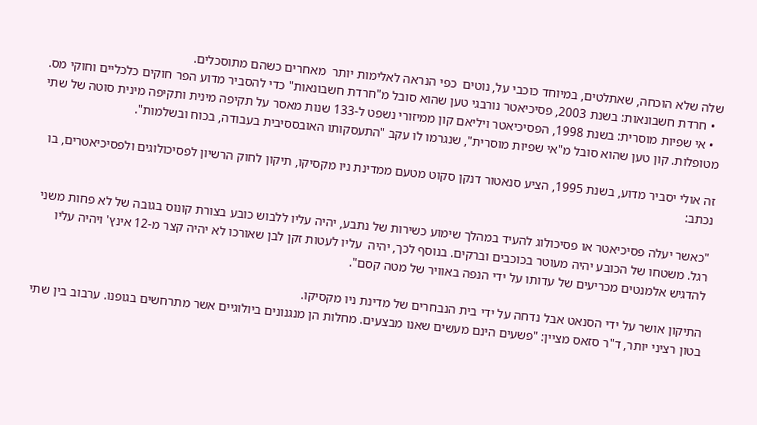שלה שלא הוכחה, שאתלטים, במיוחד כוכבי על, נוטים  כפי הנראה לאלימות יותר  מאחרים כשהם מתוסכלים.
  • חרדת חשבונאות: בשנת 2003, פסיכיאטר נורבגי טען שהוא סובל מ"חרדת חשבונאות" כדי להסביר מדוע הפר חוקים כלכליים וחוקי מס.
  • אי שפיות מוסרית: בשנת 1998, הפסיכיאטר ויליאם קון ממיזורי נשפט ל-133 שנות מאסר על תקיפה מינית ותקיפה מינית סוטה של שתי מטופלות. קון טען שהוא סובל מ"אי שפיות מוסרית", שנגרמו לו עקב "התעסקותו האובססיבית בעבודה, בכוח ובשלמות".

זה אולי יסביר מדוע, בשנת 1995, הציע סנאטור דנקן סקוט מטעם ממדינת ניו מקסיקו, תיקון לחוק הרשיון לפסיכולוגים ולפסיכיאטרים, בו נכתב:

"כאשר יעלה פסיכיאטר או פסיכולוג להעיד במהלך שימוע כשירות של נתבע, יהיה עליו ללבוש כובע בצורת קונוס בגובה של לא פחות משני רגל. משטחו של הכובע יהיה מעוטר בכוכבים וברקים. בנוסף לכך, יהיה  עליו לעטות זקן לבן שאורכו לא יהיה קצר מ-12 אינץ' ויהיה עליו להדגיש אלמנטים מכריעים של עדותו על ידי הנפה באוויר של מטה קסם".

התיקון אושר על ידי הסנאט אבל נדחה על ידי בית הנבחרים של מדינת ניו מקסיקו.
בטון רציני יותר, ד"ר סזאס מציין: "פשעים הינם מעשים שאנו מבצעים. מחלות הן מנגנונים ביולוגיים אשר מתרחשים בגופנו. ערבוב בין שתי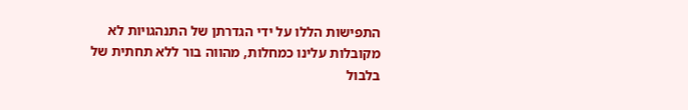התפישות הללו על ידי הגדרתן של התנהגויות לא מקובלות עלינו כמחלות, מהווה בור ללא תחתית של בלבול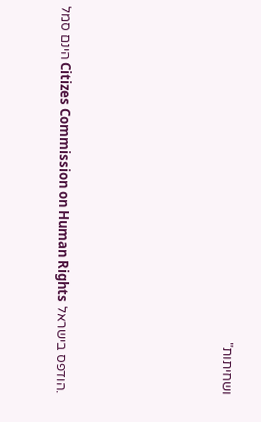ושחיתות"






.הודפס בישראל Citizes Commission on Human Rights הינם סמל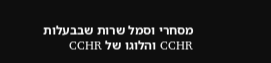מסחרי וסמל שרות שבבעלות CCHR והלוגו של CCHR